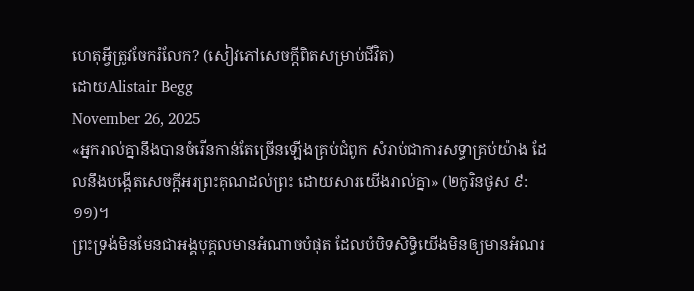ហេតុអ្វីត្រូវចែករំលែក? (សៀវភៅសេចក្ដីពិតសម្រាប់ជីវិត)
ដោយAlistair Begg
November 26, 2025
«អ្នករាល់គ្នានឹងបានចំរើនកាន់តែច្រើនឡើងគ្រប់ជំពូក សំរាប់ជាការសទ្ធាគ្រប់យ៉ាង ដែលនឹងបង្កើតសេចក្ដីអរព្រះគុណដល់ព្រះ ដោយសារយើងរាល់គ្នា» (២កូរិនថូស ៩:១១)។
ព្រះទ្រង់មិនមែនជាអង្គបុគ្គលមានអំណាចបំផុត ដែលបំបិទសិទ្ធិយើងមិនឲ្យមានអំណរ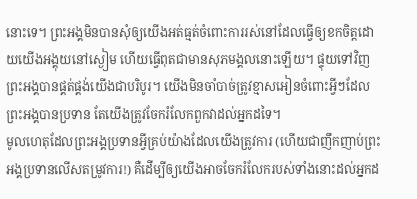នោះទេ។ ព្រះអង្គមិនបានសុំឲ្យយើងអត់ធ្មត់ចំពោះការរស់នៅដែលធ្វើឲ្យខកចិត្តដោយយើងអង្គុយនៅស្ងៀម ហើយធ្វើពុតជាមានសុភមង្គលនោះឡើយ។ ផ្ទុយទៅវិញ ព្រះអង្គបានផ្គត់ផ្គង់យើងជាបរិបូរ។ យើងមិនចាំបាច់ត្រូវខ្មាសអៀនចំពោះអ្វីៗដែលព្រះអង្គបានប្រទាន តែយើងត្រូវចែករំលែកពួកវាដល់អ្នកដទៃ។
មូលហេតុដែលព្រះអង្គប្រទានអ្វីគ្រប់យ៉ាងដែលយើងត្រូវការ (ហើយជាញឹកញាប់ព្រះអង្គប្រទានលើសតម្រូវការ!) គឺដើម្បីឲ្យយើងអាចចែករំលែករបស់ទាំងនោះដល់អ្នកដ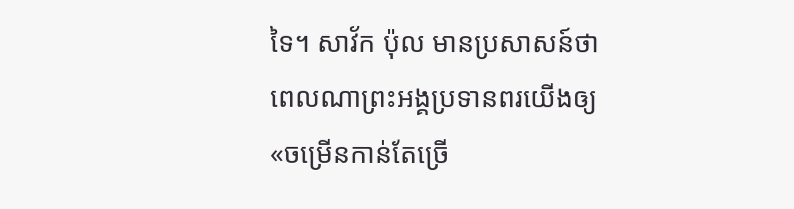ទៃ។ សាវ័ក ប៉ុល មានប្រសាសន៍ថា ពេលណាព្រះអង្គប្រទានពរយើងឲ្យ «ចម្រើនកាន់តែច្រើ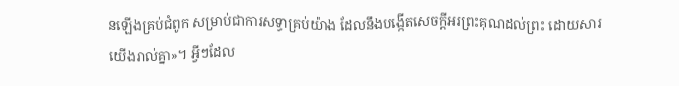នឡើងគ្រប់ជំពូក សម្រាប់ជាការសទ្ធាគ្រប់យ៉ាង ដែលនឹងបង្កើតសេចក្ដីអរព្រះគុណដល់ព្រះ ដោយសារយើងរាល់គ្នា»។ អ្វីៗដែល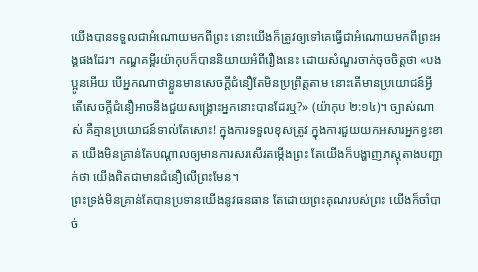យើងបានទទួលជាអំណោយមកពីព្រះ នោះយើងក៏ត្រូវឲ្យទៅគេធ្វើជាអំណោយមកពីព្រះអង្គផងដែរ។ កណ្ឌគម្ពីរយ៉ាកុបក៏បាននិយាយអំពីរឿងនេះ ដោយសំណួរចាក់ចុចចិត្តថា «បងប្អូនអើយ បើអ្នកណាថាខ្លួនមានសេចក្ដីជំនឿតែមិនប្រព្រឹត្តតាម នោះតើមានប្រយោជន៍អ្វី តើសេចក្ដីជំនឿអាចនឹងជួយសង្គ្រោះអ្នកនោះបានដែរឬ?» (យ៉ាកុប ២:១៤)។ ច្បាស់ណាស់ គឺគ្មានប្រយោជន៍ទាល់តែសោះ! ក្នុងការទទួលខុសត្រូវ ក្នុងការជួយយកអសារអ្នកខ្វះខាត យើងមិនគ្រាន់តែបណ្ដាលឲ្យមានការសរសើរតម្កើងព្រះ តែយើងក៏បង្ហាញភស្តុតាងបញ្ជាក់ថា យើងពិតជាមានជំនឿលើព្រះមែន។
ព្រះទ្រង់មិនគ្រាន់តែបានប្រទានយើងនូវធនធាន តែដោយព្រះគុណរបស់ព្រះ យើងក៏ចាំបាច់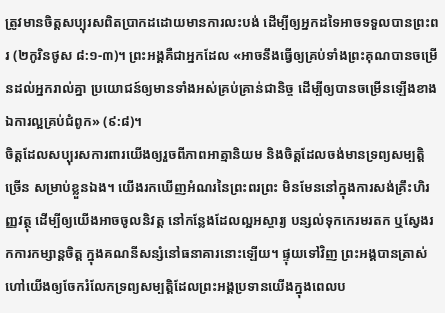ត្រូវមានចិត្តសប្បុរសពិតប្រាកដដោយមានការលះបង់ ដើម្បីឲ្យអ្នកដទៃអាចទទួលបានព្រះពរ (២កូរិនថូស ៨:១-៣)។ ព្រះអង្គគឺជាអ្នកដែល «អាចនឹងធ្វើឲ្យគ្រប់ទាំងព្រះគុណបានចម្រើនដល់អ្នករាល់គ្នា ប្រយោជន៍ឲ្យមានទាំងអស់គ្រប់គ្រាន់ជានិច្ច ដើម្បីឲ្យបានចម្រើនឡើងខាងឯការល្អគ្រប់ជំពូក» (៩:៨)។
ចិត្តដែលសប្បុរសការពារយើងឲ្យរួចពីភាពអាត្មានិយម និងចិត្តដែលចង់មានទ្រព្យសម្បត្តិច្រើន សម្រាប់ខ្លួនឯង។ យើងរកឃើញអំណរនៃព្រះពរព្រះ មិនមែននៅក្នុងការសង់គ្រឹះហិរញ្ញវត្ថុ ដើម្បីឲ្យយើងអាចចូលនិវត្ត នៅកន្លែងដែលល្អអស្ចារ្យ បន្សល់ទុកកេរមរតក ឬស្វែងរកការកម្សាន្តចិត្ត ក្នុងគណនីសន្សំនៅធនាគារនោះឡើយ។ ផ្ទុយទៅវិញ ព្រះអង្គបានត្រាស់ហៅយើងឲ្យចែករំលែកទ្រព្យសម្បត្តិដែលព្រះអង្គប្រទានយើងក្នុងពេលប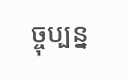ច្ចុប្បន្ន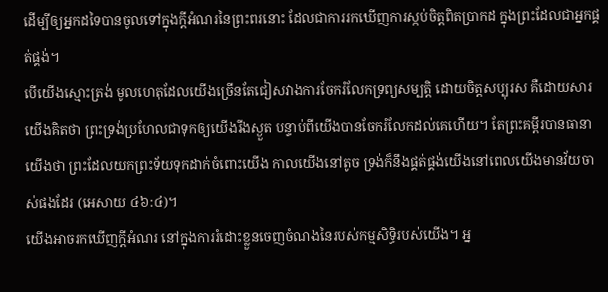ដើម្បីឲ្យអ្នកដទៃបានចូលទៅក្នុងក្តីអំណរនៃព្រះពរនោះ ដែលជាការរកឃើញការស្កប់ចិត្តពិតប្រាកដ ក្នុងព្រះដែលជាអ្នកផ្គត់ផ្គង់។
បើយើងស្មោះត្រង់ មូលហេតុដែលយើងច្រើនតែជៀសវាងការចែករំលែកទ្រព្យសម្បត្តិ ដោយចិត្តសប្បុរស គឺដោយសារយើងគិតថា ព្រះទ្រង់ប្រហែលជាទុកឲ្យយើងរីងស្ងួត បន្ទាប់ពីយើងបានចែករំលែកដល់គេហើយ។ តែព្រះគម្ពីរបានធានាយើងថា ព្រះដែលយកព្រះទ័យទុកដាក់ចំពោះយើង កាលយើងនៅតូច ទ្រង់ក៏នឹងផ្គត់ផ្គង់យើងនៅពេលយើងមានវ័យចាស់ផងដែរ (អេសាយ ៤៦:៤)។
យើងអាចរកឃើញក្តីអំណរ នៅក្នុងការរំដោះខ្លួនចេញចំណងនៃរបស់កម្មសិទ្ធិរបស់យើង។ អ្ន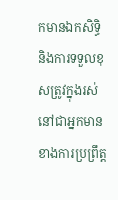កមានឯកសិទ្ធិ និងការទទួលខុសត្រូវក្នុងរស់នៅជាអ្នកមានខាងការប្រព្រឹត្ត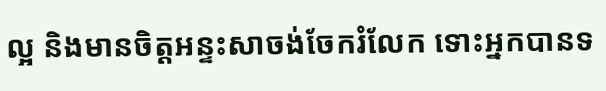ល្អ និងមានចិត្តអន្ទះសាចង់ចែករំលែក ទោះអ្នកបានទ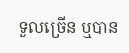ទួលច្រើន ឬបាន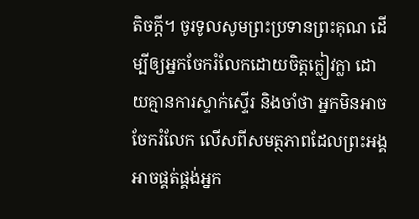តិចក្តី។ ចូរទូលសូមព្រះប្រទានព្រះគុណ ដើម្បីឲ្យអ្នកចែករំលែកដោយចិត្តក្លៀវក្លា ដោយគ្មានការស្ទាក់ស្ទើរ និងចាំថា អ្នកមិនអាចចែករំលែក លើសពីសមត្ថភាពដែលព្រះអង្គអាចផ្គត់ផ្គង់អ្នក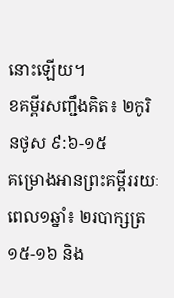នោះឡើយ។
ខគម្ពីរសញ្ជឹងគិត៖ ២កូរិនថូស ៩:៦-១៥
គម្រោងអានព្រះគម្ពីររយៈពេល១ឆ្នាំ៖ ២របាក្សត្រ ១៥-១៦ និង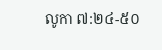លូកា ៧:២៤-៥០